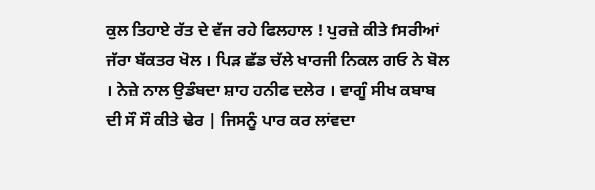ਕੁਲ ਤਿਹਾਏ ਰੱਤ ਦੇ ਵੱਜ ਰਹੇ ਫਿਲਹਾਲ ! ਪੁਰਜ਼ੇ ਕੀਤੇ fਸਰੀਆਂ ਜੱਰਾ ਬੱਕਤਰ ਖੋਲ । ਪਿੜ ਛੱਡ ਚੱਲੇ ਖਾਰਜੀ ਨਿਕਲ ਗਓ ਨੇ ਬੋਲ । ਨੇਜ਼ੇ ਨਾਲ ਉਡੰਬਦਾ ਸ਼ਾਹ ਹਨੀਫ ਦਲੇਰ । ਵਾਗੂੰ ਸੀਖ ਕਬਾਬ ਦੀ ਸੌ ਸੌ ਕੀਤੇ ਢੇਰ | ਜਿਸਨੂੰ ਪਾਰ ਕਰ ਲਾਂਵਦਾ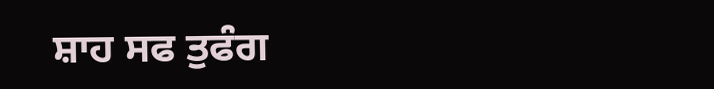ਸ਼ਾਹ ਸਫ ਤੁਫੰਗ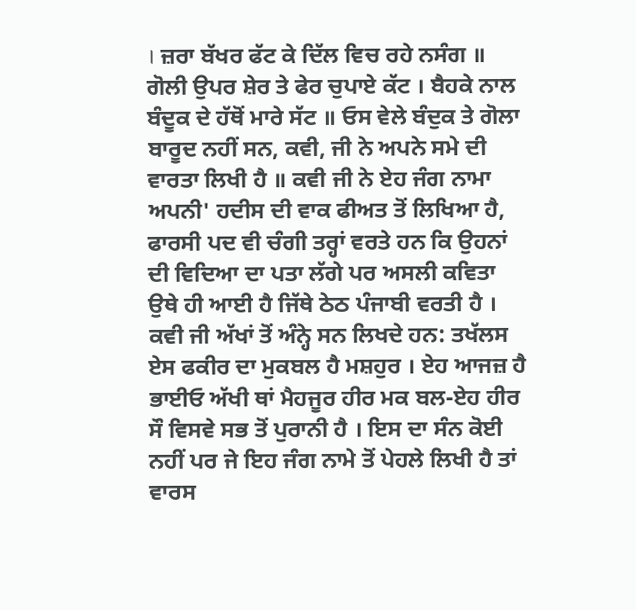। ਜ਼ਰਾ ਬੱਖਰ ਫੱਟ ਕੇ ਦਿੱਲ ਵਿਚ ਰਹੇ ਨਸੰਗ ॥ ਗੋਲੀ ਉਪਰ ਸ਼ੇਰ ਤੇ ਫੇਰ ਚੁਪਾਏ ਕੱਟ । ਬੈਹਕੇ ਨਾਲ ਬੰਦੂਕ ਦੇ ਹੱਥੋਂ ਮਾਰੇ ਸੱਟ ॥ ਓਸ ਵੇਲੇ ਬੰਦੁਕ ਤੇ ਗੋਲਾ ਬਾਰੂਦ ਨਹੀਂ ਸਨ, ਕਵੀ, ਜੀ ਨੇ ਅਪਨੇ ਸਮੇ ਦੀ ਵਾਰਤਾ ਲਿਖੀ ਹੈ ॥ ਕਵੀ ਜੀ ਨੇ ਏਹ ਜੰਗ ਨਾਮਾ ਅਪਨੀ' ਹਦੀਸ ਦੀ ਵਾਕ ਫੀਅਤ ਤੋਂ ਲਿਖਿਆ ਹੈ, ਫਾਰਸੀ ਪਦ ਵੀ ਚੰਗੀ ਤਰ੍ਹਾਂ ਵਰਤੇ ਹਨ ਕਿ ਉਹਨਾਂ ਦੀ ਵਿਦਿਆ ਦਾ ਪਤਾ ਲੱਗੇ ਪਰ ਅਸਲੀ ਕਵਿਤਾ ਉਥੇ ਹੀ ਆਈ ਹੈ ਜਿੱਥੇ ਠੇਠ ਪੰਜਾਬੀ ਵਰਤੀ ਹੈ । ਕਵੀ ਜੀ ਅੱਖਾਂ ਤੋਂ ਅੰਨ੍ਹੇ ਸਨ ਲਿਖਦੇ ਹਨ: ਤਖੱਲਸ ਏਸ ਫਕੀਰ ਦਾ ਮੁਕਬਲ ਹੈ ਮਸ਼ਹੁਰ । ਏਹ ਆਜਜ਼ ਹੈ ਭਾਈਓ ਅੱਖੀ ਥਾਂ ਮੈਹਜੂਰ ਹੀਰ ਮਕ ਬਲ-ਏਹ ਹੀਰ ਸੌ ਵਿਸਵੇ ਸਭ ਤੋਂ ਪੁਰਾਨੀ ਹੈ । ਇਸ ਦਾ ਸੰਨ ਕੋਈ ਨਹੀਂ ਪਰ ਜੇ ਇਹ ਜੰਗ ਨਾਮੇ ਤੋਂ ਪੇਹਲੇ ਲਿਖੀ ਹੈ ਤਾਂ ਵਾਰਸ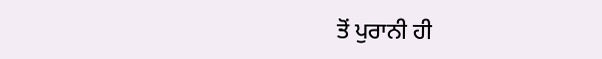ਤੋਂ ਪੁਰਾਨੀ ਹੀ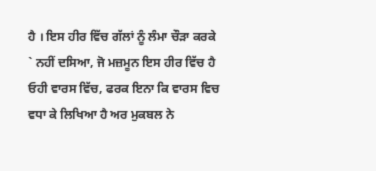ਹੈ । ਇਸ ਹੀਰ ਵਿੱਚ ਗੱਲਾਂ ਨੂੰ ਲੰਮਾ ਚੌੜਾ ਕਰਕੇ ` ਨਹੀਂ ਦਸਿਆ, ਜੋ ਮਜ਼ਮੂਨ ਇਸ ਹੀਰ ਵਿੱਚ ਹੈ ਓਹੀ ਵਾਰਸ ਵਿੱਚ, ਫਰਕ ਇਨਾ ਕਿ ਵਾਰਸ ਵਿਚ ਵਧਾ ਕੇ ਲਿਖਿਆ ਹੈ ਅਰ ਮੁਕਬਲ ਨੇ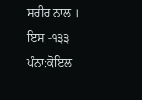ਸਰੀਰ ਨਾਲ । ਇਸ -੧੩੩
ਪੰਨਾ:ਕੋਇਲ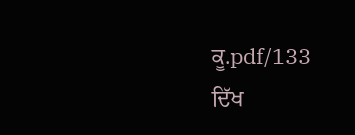ਕੂ.pdf/133
ਦਿੱਖ